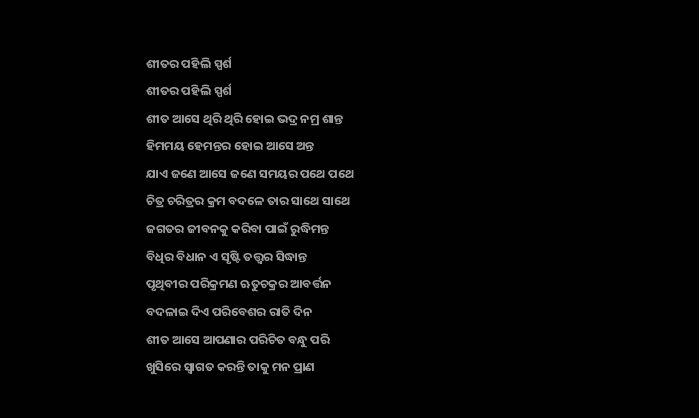ଶୀତର ପହିଲି ସ୍ପର୍ଶ
ଶୀତର ପହିଲି ସ୍ପର୍ଶ
ଶୀତ ଆସେ ଥିରି ଥିରି ହୋଇ ଭଦ୍ର ନମ୍ର ଶାନ୍ତ
ହିମମୟ ହେମନ୍ତର ହୋଇ ଆସେ ଅନ୍ତ
ଯାଏ ଜଣେ ଆସେ ଜଣେ ସମୟର ପଥେ ପଥେ
ଚିତ୍ର ଚରିତ୍ରର କ୍ରମ ବଦଳେ ତାର ସାଥେ ସାଥେ
ଜଗତର ଜୀବନକୁ କରିବା ପାଇଁ ରୁଦ୍ଧିମନ୍ତ
ବିଧିର ବିଧାନ ଏ ସୃଷ୍ଟି ତତ୍ତ୍ଵର ସିଦ୍ଧାନ୍ତ
ପୃଥିବୀର ପରିକ୍ରମଣ ଋତୁଚକ୍ରର ଆବର୍ତ୍ତନ
ବଦଳାଇ ଦିଏ ପରିବେଶର ରାତି ଦିନ
ଶୀତ ଆସେ ଆପଣାର ପରିଚିତ ବନ୍ଧୁ ପରି
ଖୁସିରେ ସ୍ୱାଗତ କରନ୍ତି ତାକୁ ମନ ପ୍ରାଣ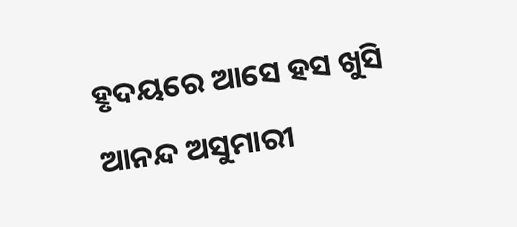ହୃଦୟରେ ଆସେ ହସ ଖୁସି ଆନନ୍ଦ ଅସୁମାରୀ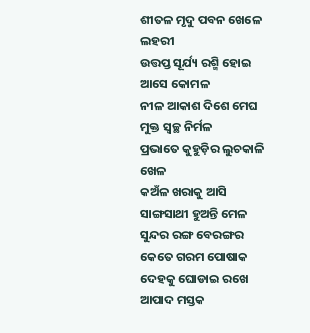ଶୀତଳ ମୃଦୁ ପବନ ଖେଳେ ଲହରୀ
ଉତ୍ତପ୍ତ ସୂର୍ଯ୍ୟ ରଶ୍ମି ହୋଇ ଆସେ କୋମଳ
ନୀଳ ଆକାଶ ଦିଶେ ମେଘ ମୁକ୍ତ ସ୍ଵଚ୍ଛ ନିର୍ମଳ
ପ୍ରଭାତେ କୁହୁଡ଼ିର ଲୁଚକାଳି ଖେଳ
କଅଁଳ ଖରାକୁ ଆସି ସାଙ୍ଗସାଥୀ ହୁଅନ୍ତି ମେଳ
ସୁନ୍ଦର ରଙ୍ଗ ବେରଙ୍ଗର କେତେ ଗରମ ପୋଷାକ
ଦେହକୁ ଘୋଡାଇ ରଖେ ଆପାଦ ମସ୍ତକ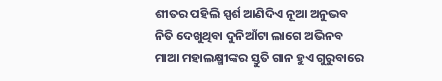ଶୀତର ପହିଲି ସ୍ପର୍ଶ ଆଣିଦିଏ ନୂଆ ଅନୁଭବ
ନିତି ଦେଖୁଥିବା ଦୁନିଆଁଟା ଲାଗେ ଅଭିନବ
ମାଆ ମହାଲକ୍ଷ୍ମୀଙ୍କର ସ୍ତୁତି ଗାନ ହୁଏ ଗୁରୁବାରେ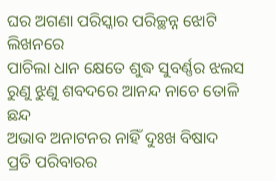ଘର ଅଗଣା ପରିସ୍କାର ପରିଚ୍ଛନ୍ନ ଝୋଟି ଲିଖନରେ
ପାଚିଲା ଧାନ କ୍ଷେତେ ଶୁଦ୍ଧ ସୁବର୍ଣ୍ଣର ଝଲସ
ରୁଣୁ ଝୁଣୁ ଶବଦରେ ଆନନ୍ଦ ନାଚେ ତୋଳି ଛନ୍ଦ
ଅଭାବ ଅନାଟନର ନାହିଁ ଦୁଃଖ ବିଷାଦ
ପ୍ରତି ପରିବାରର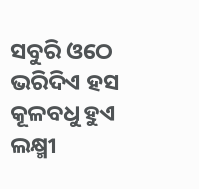ସବୁରି ଓଠେ ଭରିଦିଏ ହସ
କୂଳବଧୁ ହୁଏ ଲକ୍ଷ୍ମୀ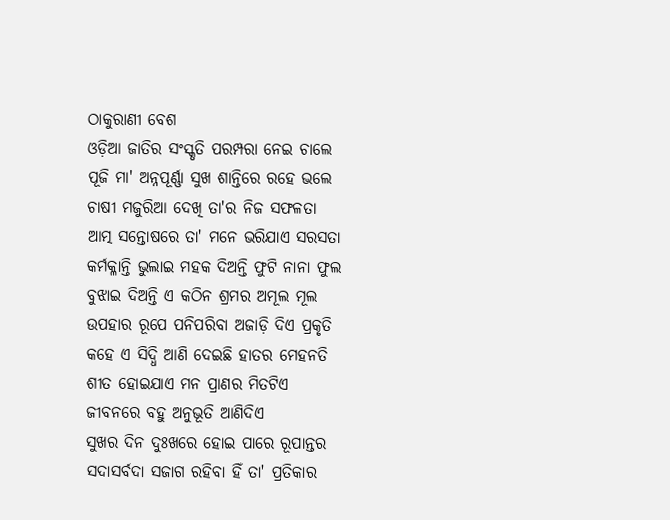ଠାକୁରାଣୀ ବେଶ
ଓଡ଼ିଆ ଜାତିର ସଂସ୍କୃତି ପରମ୍ପରା ନେଇ ଚାଲେ
ପୂଜି ମା' ଅନ୍ନପୂର୍ଣ୍ଣା ସୁଖ ଶାନ୍ତିରେ ରହେ ଭଲେ
ଚାଷୀ ମଜୁରିଆ ଦେଖି ତା'ର ନିଜ ସଫଳତା
ଆତ୍ମ ସନ୍ତୋଷରେ ତା' ମନେ ଭରିଯାଏ ସରସତା
କର୍ମକ୍ଳାନ୍ତି ଭୁଲାଇ ମହକ ଦିଅନ୍ତି ଫୁଟି ନାନା ଫୁଲ
ବୁଝାଇ ଦିଅନ୍ତି ଏ କଠିନ ଶ୍ରମର ଅମୂଲ ମୂଲ
ଉପହାର ରୂପେ ପନିପରିବା ଅଜାଡ଼ି ଦିଏ ପ୍ରକୃତି
କହେ ଏ ସିଦ୍ଧି ଆଣି ଦେଇଛି ହାତର ମେହନତି
ଶୀତ ହୋଇଯାଏ ମନ ପ୍ରାଣର ମିତଟିଏ
ଜୀବନରେ ବହୁ ଅନୁଭୂତି ଆଣିଦିଏ
ସୁଖର ଦିନ ଦୁଃଖରେ ହୋଇ ପାରେ ରୂପାନ୍ତର
ସଦାସର୍ବଦା ସଜାଗ ରହିବା ହିଁ ତା' ପ୍ରତିକାର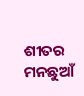ଶୀତର ମନଛୁଆଁ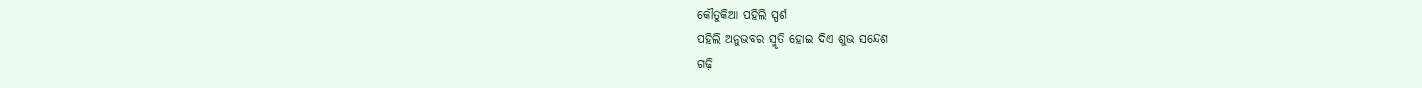କୌତୁକିଆ ପହିଲି ସ୍ପର୍ଶ
ପହିଲି ଅନୁଭବର ସ୍ମୃତି ହୋଇ ଦିଏ ଶୁଭ ସନ୍ଦେଶ
ଗଢ଼ି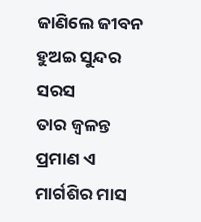ଜାଣିଲେ ଜୀବନ ହୁଅଇ ସୁନ୍ଦର ସରସ
ତାର ଜ୍ୱଳନ୍ତ ପ୍ରମାଣ ଏ ମାର୍ଗଶିର ମାସ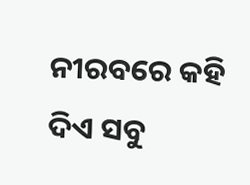ନୀରବରେ କହି ଦିଏ ସବୁ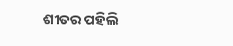ଶୀତର ପହିଲି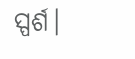ସ୍ପର୍ଶ।